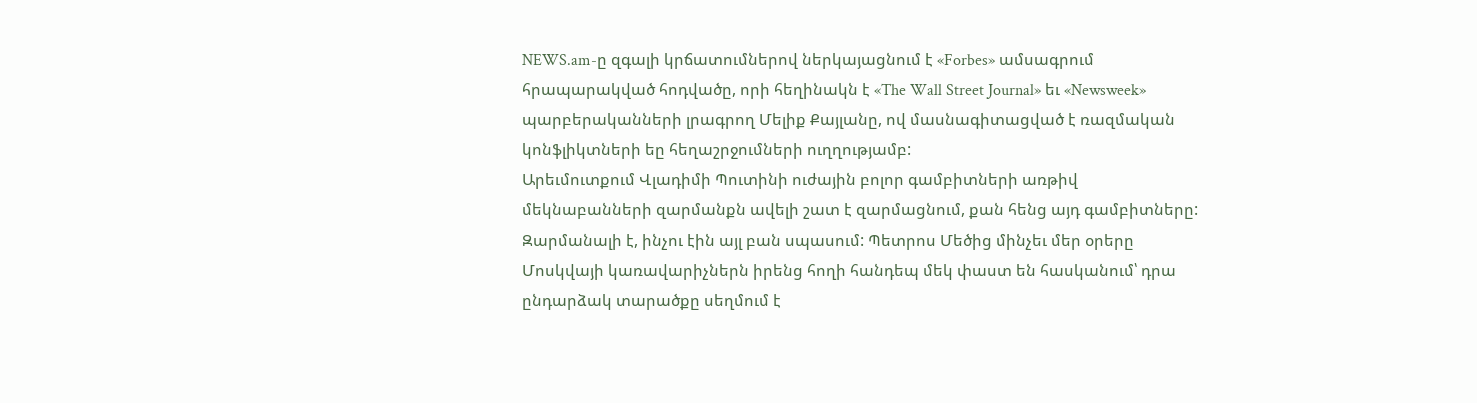NEWS.am-ը զգալի կրճատումներով ներկայացնում է «Forbes» ամսագրում հրապարակված հոդվածը, որի հեղինակն է «The Wall Street Journal» եւ «Newsweek» պարբերականների լրագրող Մելիք Քայլանը, ով մասնագիտացված է ռազմական կոնֆլիկտների եը հեղաշրջումների ուղղությամբ:
Արեւմուտքում Վլադիմի Պուտինի ուժային բոլոր գամբիտների առթիվ մեկնաբանների զարմանքն ավելի շատ է զարմացնում, քան հենց այդ գամբիտները: Զարմանալի է, ինչու էին այլ բան սպասում: Պետրոս Մեծից մինչեւ մեր օրերը Մոսկվայի կառավարիչներն իրենց հողի հանդեպ մեկ փաստ են հասկանում՝ դրա ընդարձակ տարածքը սեղմում է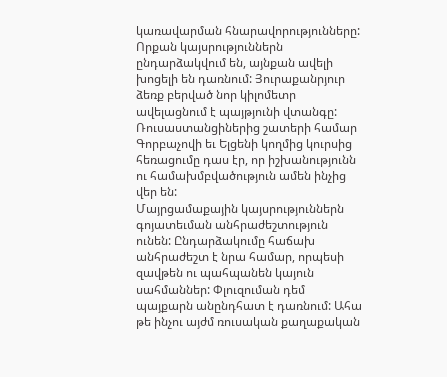կառավարման հնարավորությունները: Որքան կայսրություններն ընդարձակվում են, այնքան ավելի խոցելի են դառնում: Յուրաքանրյուր ձեռք բերված նոր կիլոմետր ավելացնում է պայթյունի վտանգը: Ռուսաստանցիներից շատերի համար Գորբաչովի եւ Ելցենի կողմից կուրսից հեռացումը դաս էր, որ իշխանությունն ու համախմբվածություն ամեն ինչից վեր են:
Մայրցամաքային կայսրություններն գոյատեւման անհրաժեշտություն ունեն: Ընդարձակումը հաճախ անհրաժեշտ է նրա համար, որպեսի զավթեն ու պահպանեն կայուն սահմաններ: Փլուզուման դեմ պայքարն անընդհատ է դառնում: Ահա թե ինչու այժմ ռուսական քաղաքական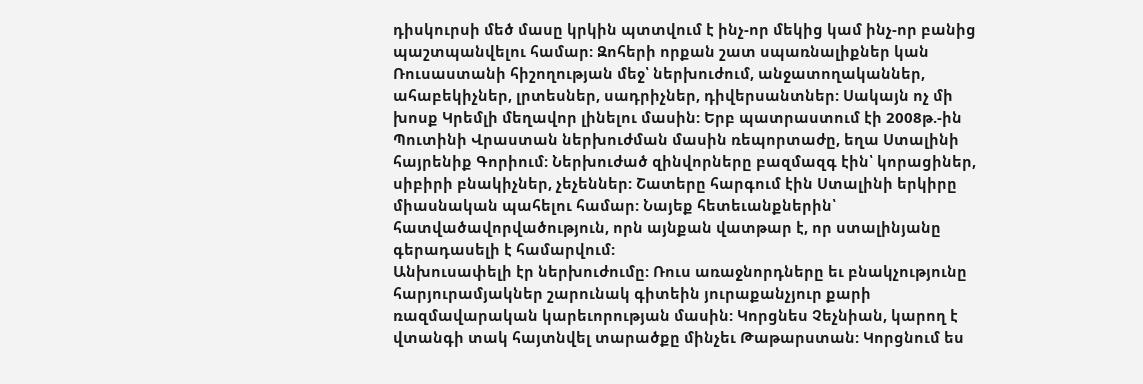դիսկուրսի մեծ մասը կրկին պտտվում է ինչ-որ մեկից կամ ինչ-որ բանից պաշտպանվելու համար: Զոհերի որքան շատ սպառնալիքներ կան Ռուսաստանի հիշողության մեջ՝ ներխուժում, անջատողականներ, ահաբեկիչներ, լրտեսներ, սադրիչներ, դիվերսանտներ: Սակայն ոչ մի խոսք Կրեմլի մեղավոր լինելու մասին: Երբ պատրաստում էի 2008թ.-ին Պուտինի Վրաստան ներխուժման մասին ռեպորտաժը, եղա Ստալինի հայրենիք Գորիում: Ներխուժած զինվորները բազմազգ էին՝ կորացիներ, սիբիրի բնակիչներ, չեչեններ: Շատերը հարգում էին Ստալինի երկիրը միասնական պահելու համար: Նայեք հետեւանքներին՝ հատվածավորվածություն, որն այնքան վատթար է, որ ստալինյանը գերադասելի է համարվում:
Անխուսափելի էր ներխուժումը: Ռուս առաջնորդները եւ բնակչությունը հարյուրամյակներ շարունակ գիտեին յուրաքանչյուր քարի ռազմավարական կարեւորության մասին: Կորցնես Չեչնիան, կարող է վտանգի տակ հայտնվել տարածքը մինչեւ Թաթարստան: Կորցնում ես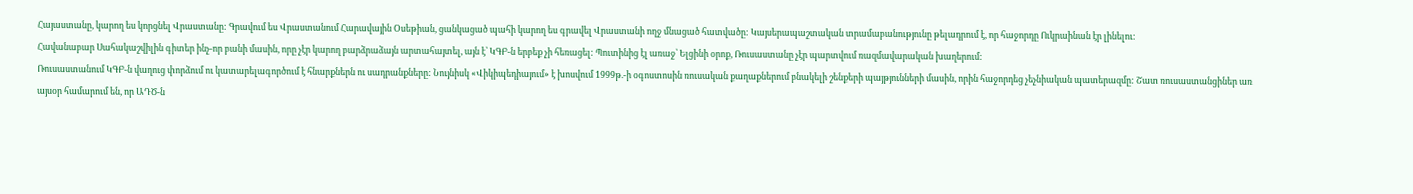Հայաստանը, կարող ես կորցնել Վրաստանը: Գրավում ես Վրաստանում Հարավային Օսեթիան, ցանկացած պահի կարող ես գրավել Վրաստանի ողջ մնացած հատվածը: Կայսերապաշտական տրամաբանությունը թելադրում է, որ հաջորդը Ուկրաինան էր լինելու:
Հավանաբար Սահակաշվիլին գիտեր ինչ-որ բանի մասին, որը չէր կարող բարձրաձայն արտահայտել, այն է՝ ԿԳԲ-ն երբեք չի հեռացել: Պուտինից էլ առաջ՝ Ելցինի օրոք, Ռուսաստանը չէր պարտվում ռազմավարական խաղերում:
Ռուսաստանում ԿԳԲ-ն վաղուց փորձում ու կատարելագործում է հնարքներն ու սադրանքները: Նույնիսկ «Վիկիպեդիայում» է խոսվում 1999թ.-ի օգոստոսին ռուսական քաղաքներում բնակելի շենքերի պայթյունների մասին, որին հաջորդեց չեչնիական պատերազմը: Շատ ռուսաստանցիներ առ այսօր համարում են, որ ԱԴԾ-ն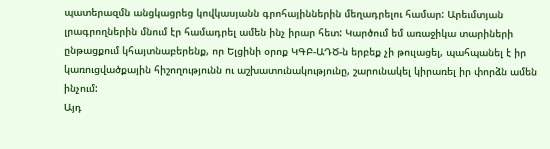պատերազմն անցկացրեց կովկասյանն գրոհայիններին մեղադրելու համար: Արեւմտյան լրագրողներին մնում էր համադրել ամեն ինչ իրար հետ: Կարծում եմ առաջիկա տարիների ընթացքում կհայտնաբերենք, որ Ելցինի օրոք ԿԳԲ-ԱԴԾ-ն երբեք չի թուլացել, պահպանել է իր կառուցվածքային հիշողությունն ու աշխատունակությունը, շարունակել կիրառել իր փորձն ամեն ինչում:
Այդ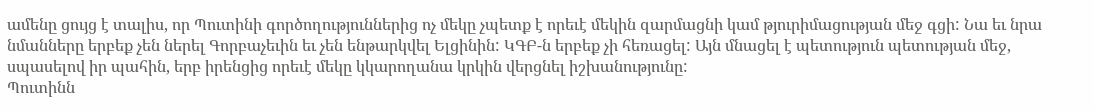ամենը ցույց է տալիս, որ Պուտինի գործողություններից ոչ մեկը չպետք է որեւէ մեկին զարմացնի կամ թյուրիմացության մեջ գցի: Նա եւ նրա նմանները երբեք չեն ներել Գորբաչեւին եւ չեն ենթարկվել Ելցինին: ԿԳԲ-ն երբեք չի հեռացել: Այն մնացել է պետություն պետության մեջ, սպասելով իր պահին, երբ իրենցից որեւէ մեկը կկարողանա կրկին վերցնել իշխանությունը:
Պուտինն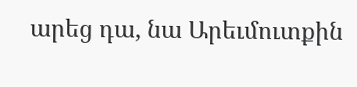արեց դա, նա Արեւմուտքին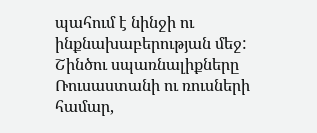պահում է նինջի ու ինքնախաբերության մեջ:
Շինծու սպառնալիքները Ռուսաստանի ու ռուսների համար,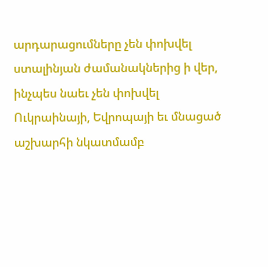արդարացումները չեն փոխվել ստալինյան ժամանակներից ի վեր, ինչպես նաեւ չեն փոխվել Ուկրաինայի, Եվրոպայի եւ մնացած աշխարհի նկատմամբ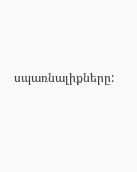սպառնալիքները: